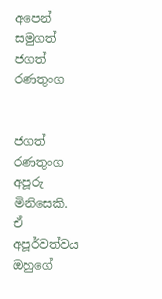අපෙන් සමුගත් ජගත් රණතුංග


ජගත් රණතුංග අපූරු මිනිසෙකි. ඒ අපූර්වත්වය ඔහුගේ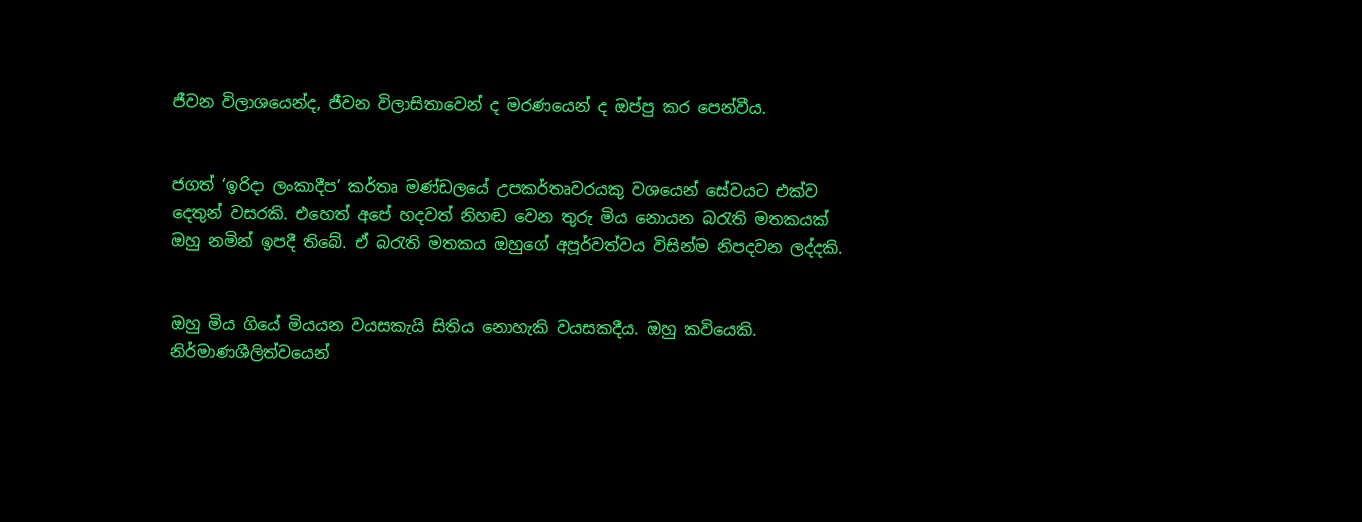ජීවන විලාශයෙන්ද, ජීවන විලාසිතාවෙන් ද මරණයෙන් ද ඔප්පු කර පෙන්වීය.


ජගත් ‘ඉරිදා ලංකාදීප’ කර්තෘ මණ්‍ඩලයේ උපකර්තෘවරයකු වශයෙන් සේවයට එක්ව දෙතුන් වසරකි. එහෙත් අපේ හදවත් නිහඬ වෙන තුරු මිය නොයන බරැති මතකයක් ඔහු නමින් ඉපදී තිබේ. ඒ බරැති මතකය ඔහුගේ අපූර්වත්වය විසින්ම නිපදවන ලද්දකි.


ඔහු මිය ගියේ මියයන වයසකැයි සිතිය නොහැකි වයසකදීය. ඔහු කවියෙකි. නිර්මාණශීලිත්වයෙන්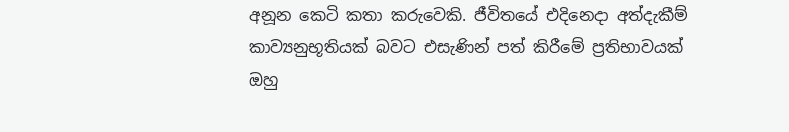අනූන කෙටි කතා කරුවෙකි. ජීවිතයේ එදිනෙදා අත්දැකීම් කාව්‍යනුභූතියක් බවට එසැණින් පත් කිරීමේ ප්‍රතිභාවයක් ඔහු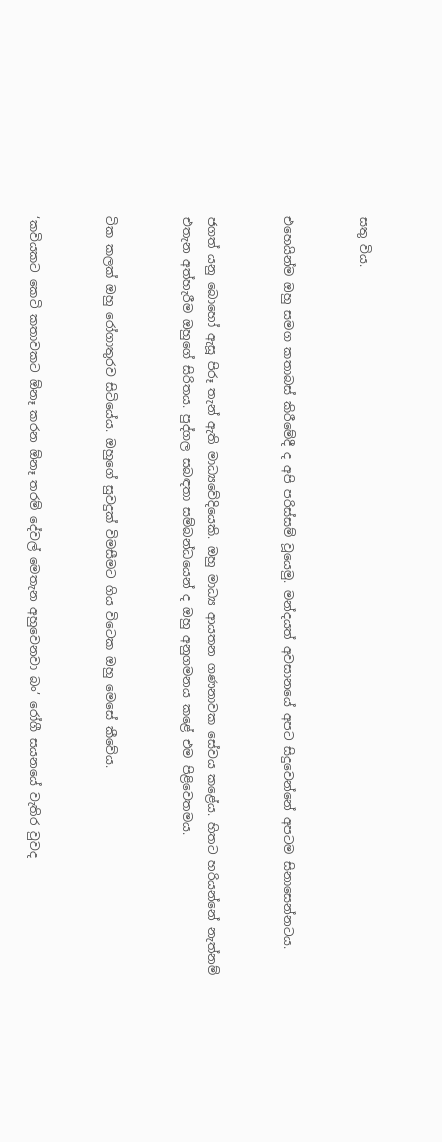සතු විය.


එහෙයින්ම ඔහු සමග කතාබස් කිරීමේදී ද අපි පරිස්සම් වූයෙමු. මන්දයත් අවසානයේ අපට සිදුවෙන්නේ අපටම සිනාසෙන්නටය.


ජගත් යනු බොහෝ ඇසූ පිරූ තැන් ඇති මාධ්‍යවේදියෙකි. ඔහු මාධ්‍ය ආයතන ගණනාවක සේවය කළේය. හිතට හරියන්නේ නැත්නම් එතැන අත්හැරීම ඔහුගේ සිරිතය. පුද්ගල සබඳතා සම්බන්ධයෙන් ද ඔහු අනුගමනය කළේ‍ එම පිළිවෙතමය.


ටික කලක් ඔහු රෝගාතුරව සිටියේය. ඔහුගේ සුවදුක් විමසීමට ගිය විටෙක ඔහු මෙසේ කීවේය.


‘කවියකට කෙටි කතාවකට ඕනෑ කරන ඕනෑ තරම් දේවල් මෙතැන අහුවෙනවා බං’ රෝගී සයනයේ වැතිර වුවද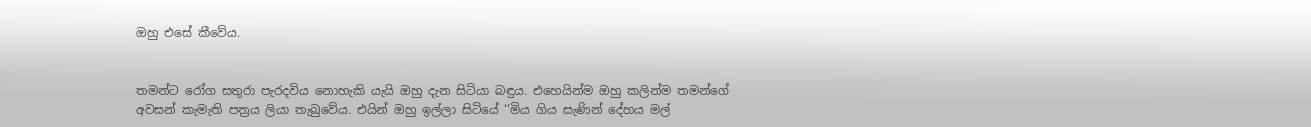ඔහු එසේ කීවේය.


තමන්ට රෝග සතුරා පැරදවිය නොහැකි යැයි ඔහු දැන සිටියා බඳුය. එහෙයින්ම ඔහු කලින්ම තමන්ගේ අවසන් කැමැති පත්‍රය ලියා තැබුවේය. එයින් ඔහු ඉල්ලා සිටියේ ‘‘මිය ගිය සැණින් දේහය මල්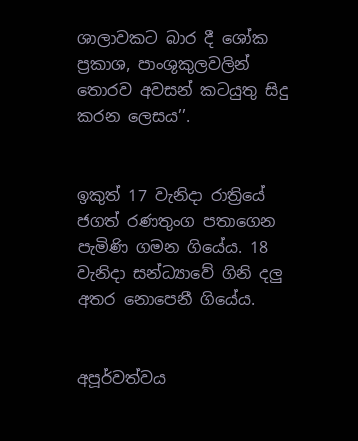ශාලාවකට බාර දී ශෝක ප්‍රකාශ, පාංශුකුලවලින් තොරව අවසන් කටයුතු සිදු කරන ලෙසය’’.


ඉකුත් 17 වැනිදා රාත්‍රියේ ජගත් රණතුංග පතාගෙන පැමිණි ගමන ගියේය. 18 වැනිදා සන්ධ්‍යාවේ ගිනි දලු අතර නොපෙනී ගියේය.


අපූර්වත්වය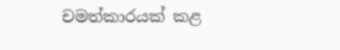චමත්කාරයක් කළ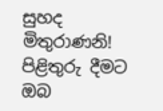සුහද මිතුරාණනි! පිළිතුරු දීමට ඔබ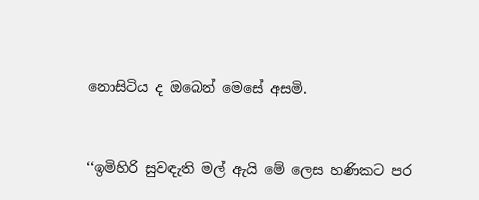නොසිටිය ද ඔබෙන් මෙසේ අසමි.


‘‘ඉමිහිරි සුවඳැති මල් ඇයි මේ ලෙස හණිකට පර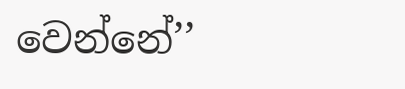වෙන්නේ’’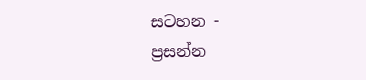සටහන -
ප්‍රසන්න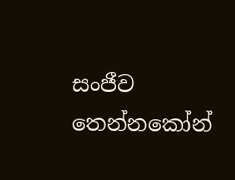සංජීව තෙන්නකෝන්